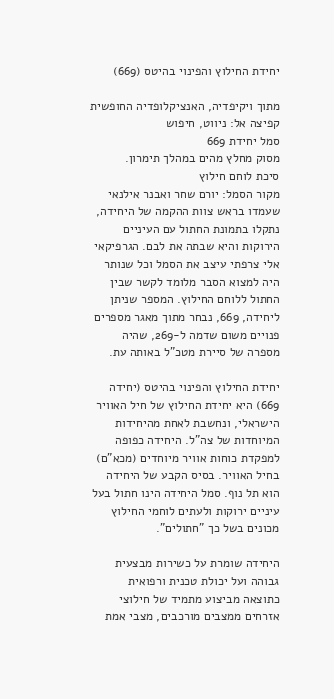יחידת החילוץ והפינוי בהיטס (669)

מתוך ויקיפדיה, האנציקלופדיה החופשית
קפיצה אל: ניווט, חיפוש
סמל יחידת 669
מסוק מחלץ מהים במהלך תימרון.
סיכת לוחם חילוץ
מקור הסמל: יורם שחר ואבנר אילנאי שעמדו בראש צוות ההקמה של היחידה, נתקלו בתמונת החתול עם העיניים הירוקות והיא שבתה את לבם. הגרפיקאי אלי צרפתי עיצב את הסמל וכל שנותר היה למצוא הסבר מלומד לקשר שבין החתול ללוחם החילוץ. המספר שניתן ליחידה, 669, נבחר מתוך מאגר מספרים פנויים משום שדמה ל-269, שהיה מספרה של סיירת מטכ"ל באותה עת.

יחידת החילוץ והפינוי בהיטס (יחידה 669) היא יחידת החילוץ של חיל האוויר הישראלי, ונחשבת לאחת מהיחידות המיוחדות של צה"ל. היחידה כפופה למפקדת כוחות אוויר מיוחדים (מכא"ם) בחיל האוויר. בסיס הקבע של היחידה הוא תל נוף. סמל היחידה הינו חתול בעל עיניים ירוקות ולעתים לוחמי החילוץ מכונים בשל כך "חתולים".

היחידה שומרת על כשירות מבצעית גבוהה ועל יכולת טכנית ורפואית כתוצאה מביצוע מתמיד של חילוצי אזרחים ממצבים מורכבים, מצבי אמת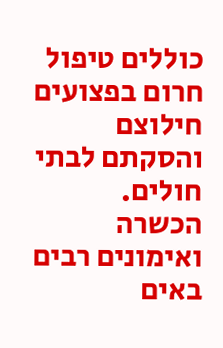כוללים טיפול חרום בפצועים חילוצם והסקתם לבתי חולים. הכשרה ואימונים רבים באים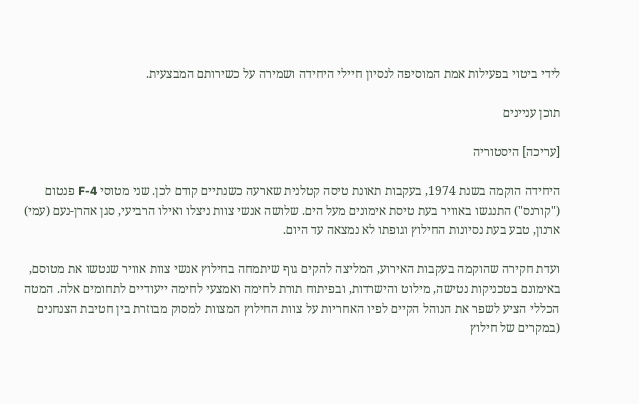לידי ביטוי בפעילות אמת המוסיפה לנסיון חיילי היחידה ושמירה על כשירותם המבצעית.

תוכן עניינים

[עריכה] היסטוריה

היחידה הוקמה בשנת 1974, בעקבות תאונת טיסה קטלנית שארעה כשנתיים קודם לכן. שני מטוסי F-4 פנטום ("קורנס") התנגשו באוויר בעת טיסת אימונים מעל הים. שלושה אנשי צוות ניצלו ואילו הרביעי, סגן אהרן-נעם (עמי) ארנון, טבע בעת נסיונות החילוץ וגופתו לא נמצאה עד היום.

ועדת חקירה שהוקמה בעקבות האירוע, המליצה להקים גוף שיתמחה בחילוץ אנשי צוות אוויר שנטשו את מטוסם, באימונם בטכניקות נטישה, מילוט והישרדות, ובפיתוח תורת לחימה ואמצעי לחימה ייעודיים לתחומים אלה. המטה הכללי הציע לשפר את הנוהל הקיים לפיו האחריות על צוות החילוץ המצוות למסוק מבוזרת בין חטיבת הצנחנים (במקרים של חילוץ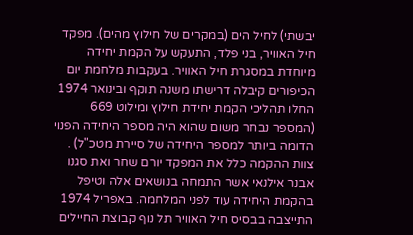יבשתי) לחיל הים (במקרים של חילוץ מהים). מפקד חיל האוויר, בני פלד, התעקש על הקמת יחידה מיוחדת במסגרת חיל האוויר. בעקבות מלחמת יום הכיפורים קיבלה דרישתו משנה תוקף ובינואר 1974 החלו תהליכי הקמת יחידת חילוץ ומילוט 669 (המספר נבחר משום שהוא היה מספר היחידה הפנוי הדומה ביותר למספר היחידה של סיירת מטכ"ל) . צוות ההקמה כלל את המפקד יורם שחר ואת סגנו אבנר אילנאי אשר התמחה בנושאים אלה וטיפל בהקמת היחידה עוד לפני המלחמה. באפריל 1974 התייצבה בבסיס חיל האוויר תל נוף קבוצת החיילים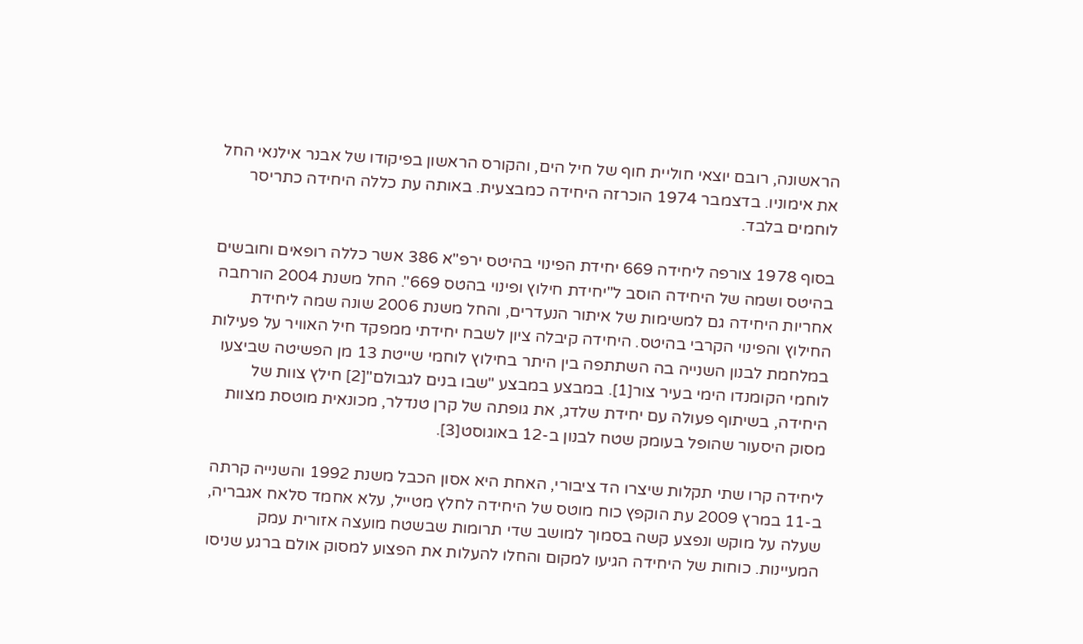הראשונה, רובם יוצאי חוליית חוף של חיל הים, והקורס הראשון בפיקודו של אבנר אילנאי החל את אימוניו. בדצמבר 1974 הוכרזה היחידה כמבצעית. באותה עת כללה היחידה כתריסר לוחמים בלבד.

בסוף 1978 צורפה ליחידה 669 יחידת הפינוי בהיטס ירפ"א 386 אשר כללה רופאים וחובשים בהיטס ושמה של היחידה הוסב ל"יחידת חילוץ ופינוי בהטס 669". החל משנת 2004 הורחבה אחריות היחידה גם למשימות של איתור הנעדרים, והחל משנת 2006 שונה שמה ליחידת החילוץ והפינוי הקרבי בהיטס. היחידה קיבלה ציון לשבח יחידתי ממפקד חיל האוויר על פעילות במלחמת לבנון השנייה בה השתתפה בין היתר בחילוץ לוחמי שייטת 13 מן הפשיטה שביצעו לוחמי הקומנדו הימי בעיר צור[1]. במבצע במבצע "שבו בנים לגבולם"[2] חילץ צוות של היחידה, בשיתוף פעולה עם יחידת שלדג, את גופתה של קרן טנדלר, מכונאית מוטסת מצוות מסוק היסעור שהופל בעומק שטח לבנון ב-12 באוגוסט[3].

ליחידה קרו שתי תקלות שיצרו הד ציבורי, האחת היא אסון הכבל משנת 1992 והשנייה קרתה ב-11 במרץ 2009 עת הוקפץ כוח מוטס של היחידה לחלץ מטייל, עלא אחמד סלאח אגבריה, שעלה על מוקש ונפצע קשה בסמוך למושב שדי תרומות שבשטח מועצה אזורית עמק המעיינות. כוחות של היחידה הגיעו למקום והחלו להעלות את הפצוע למסוק אולם ברגע שניסו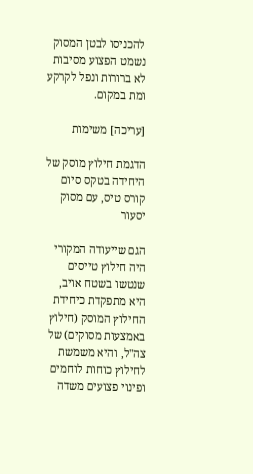להכניסו לבטן המסוק נשמט הפצוע מסיבות לא ברורות ונפל לקרקע ומת במקום.

[עריכה] משימות

הדגמת חילוץ מוסק של היחידה בטקס סיום קורס טיס, עם מסוק יסעור

הגם שייעודה המקורי היה חילוץ טייסים שנטשו בשטח אויב, היא מתפקדת כיחידת החילוץ המוסק (חילוץ באמצעות מסוקים) של צה"ל, והיא משמשת לחילוץ כוחות לוחמים ופינוי פצועים משדה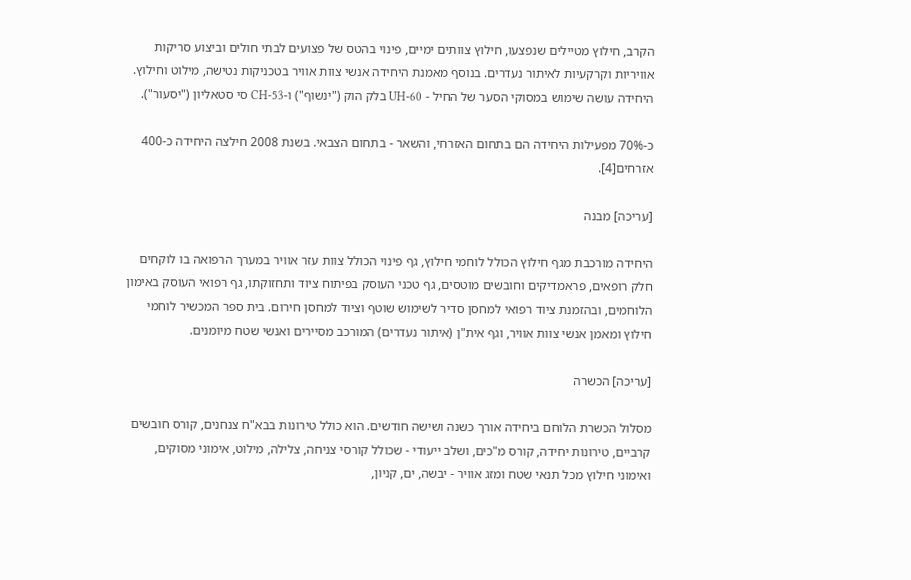הקרב, חילוץ מטיילים שנפצעו, חילוץ צוותים ימיים, פינוי בהטס של פצועים לבתי חולים וביצוע סריקות אוויריות וקרקעיות לאיתור נעדרים. בנוסף מאמנת היחידה אנשי צוות אוויר בטכניקות נטישה, מילוט וחילוץ. היחידה עושה שימוש במסוקי הסער של החיל - UH-60 בלק הוק ("ינשוף") ו-CH-53 סי סטאליון ("יסעור").

כ-70% מפעילות היחידה הם בתחום האזרחי, והשאר - בתחום הצבאי. בשנת 2008 חילצה היחידה כ-400 אזרחים[4].

[עריכה] מבנה

היחידה מורכבת מגף חילוץ הכולל לוחמי חילוץ, גף פינוי הכולל צוות עזר אוויר במערך הרפואה בו לוקחים חלק רופאים, פראמדיקים וחובשים מוטסים, גף טכני העוסק בפיתוח ציוד ותחזוקתו, גף רפואי העוסק באימון הלוחמים, ובהזמנת ציוד רפואי למחסן סדיר לשימוש שוטף וציוד למחסן חירום. בית ספר המכשיר לוחמי חילוץ ומאמן אנשי צוות אוויר, וגף אית"ן (איתור נעדרים) המורכב מסיירים ואנשי שטח מיומנים.

[עריכה] הכשרה

מסלול הכשרת הלוחם ביחידה אורך כשנה ושישה חודשים. הוא כולל טירונות בבא"ח צנחנים, קורס חובשים קרביים, טירונות יחידה, קורס מ"כים, ושלב ייעודי - שכולל קורסי צניחה, צלילה, מילוט, אימוני מסוקים, ואימוני חילוץ מכל תנאי שטח ומזג אוויר - יבשה, ים, קניון,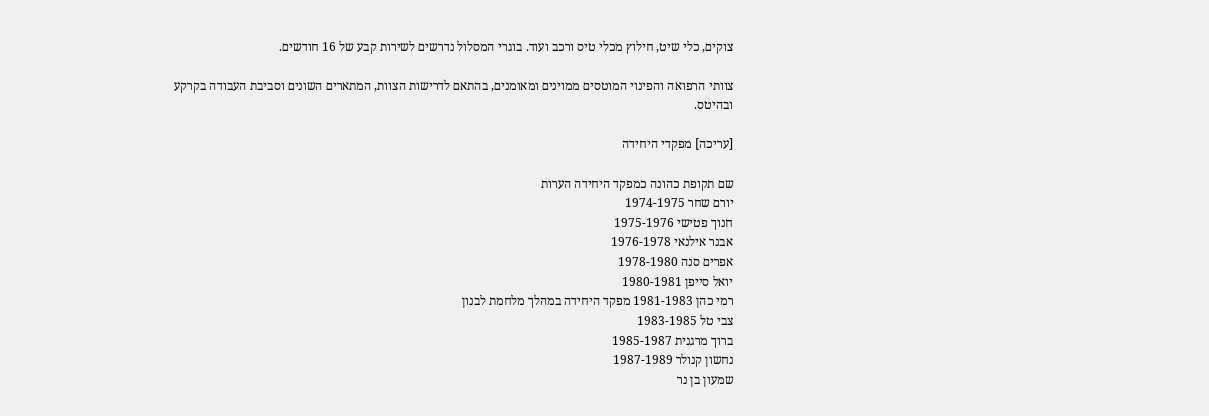צוקים, כלי שיט, חילוץ מכלי טיס ורכב ועוד. בוגרי המסלול נדרשים לשירות קבע של 16 חודשים.

צוותי הרפואה והפינוי המוטסים ממוינים ומאומנים, בהתאם לדרישות הצוות, המתארים השונים וסביבת העבודה בקרקע ובהיטס.

[עריכה] מפקדי היחידה

שם תקופת כהונה כמפקד היחידה הערות
יורם שחר 1974-1975
חנוך פטישי 1975-1976
אבנר אילנאי 1976-1978
אפרים סנה 1978-1980
יואל סייפן 1980-1981
רמי כהן 1981-1983 מפקד היחידה במהלך מלחמת לבנון
צבי טל 1983-1985
ברוך מרגנית 1985-1987
נחשון קנולר 1987-1989
שמעון בן נר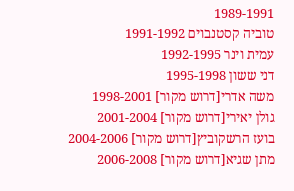1989-1991
טוביה קסטנבוים 1991-1992
עמית וינר 1992-1995
דני ששון 1995-1998
משה אדרי[דרוש מקור] 1998-2001
גולן יאירי[דרוש מקור] 2001-2004
בועז הרשקוביץ[דרוש מקור] 2004-2006
מתן שגיא[דרוש מקור] 2006-2008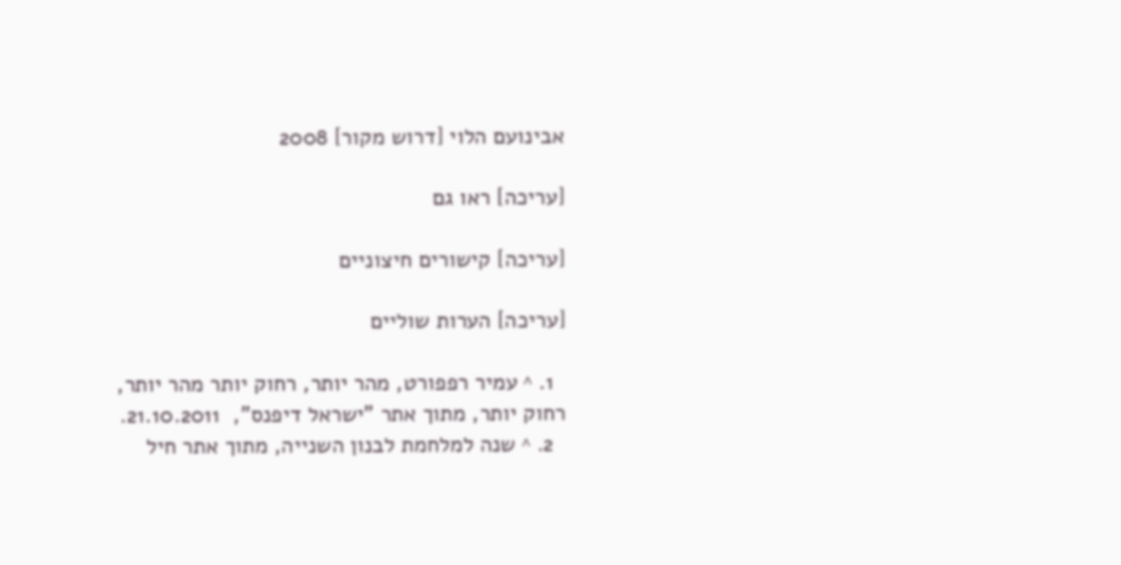אבינועם הלוי [דרוש מקור] 2008

[עריכה] ראו גם

[עריכה] קישורים חיצוניים

[עריכה] הערות שוליים

  1. ^ עמיר רפפורט, מהר יותר, רחוק יותר מהר יותר, רחוק יותר, מתוך אתר "ישראל דיפנס",  21.10.2011.
  2. ^ שנה למלחמת לבנון השנייה, מתוך אתר חיל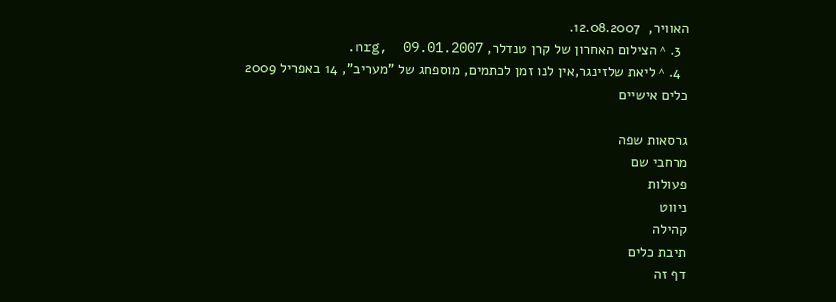האוויר,  12.08.2007.
  3. ^ הצילום האחרון של קרן טנדלר, nrg,  09.01.2007.
  4. ^ ליאת שלזינגר,אין לנו זמן לכתמים, מוספחג של "מעריב", 14 באפריל 2009
כלים אישיים

גרסאות שפה
מרחבי שם
פעולות
ניווט
קהילה
תיבת כלים
דף זה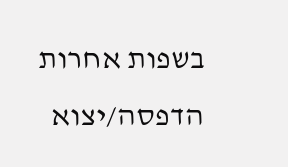בשפות אחרות
הדפסה/יצוא